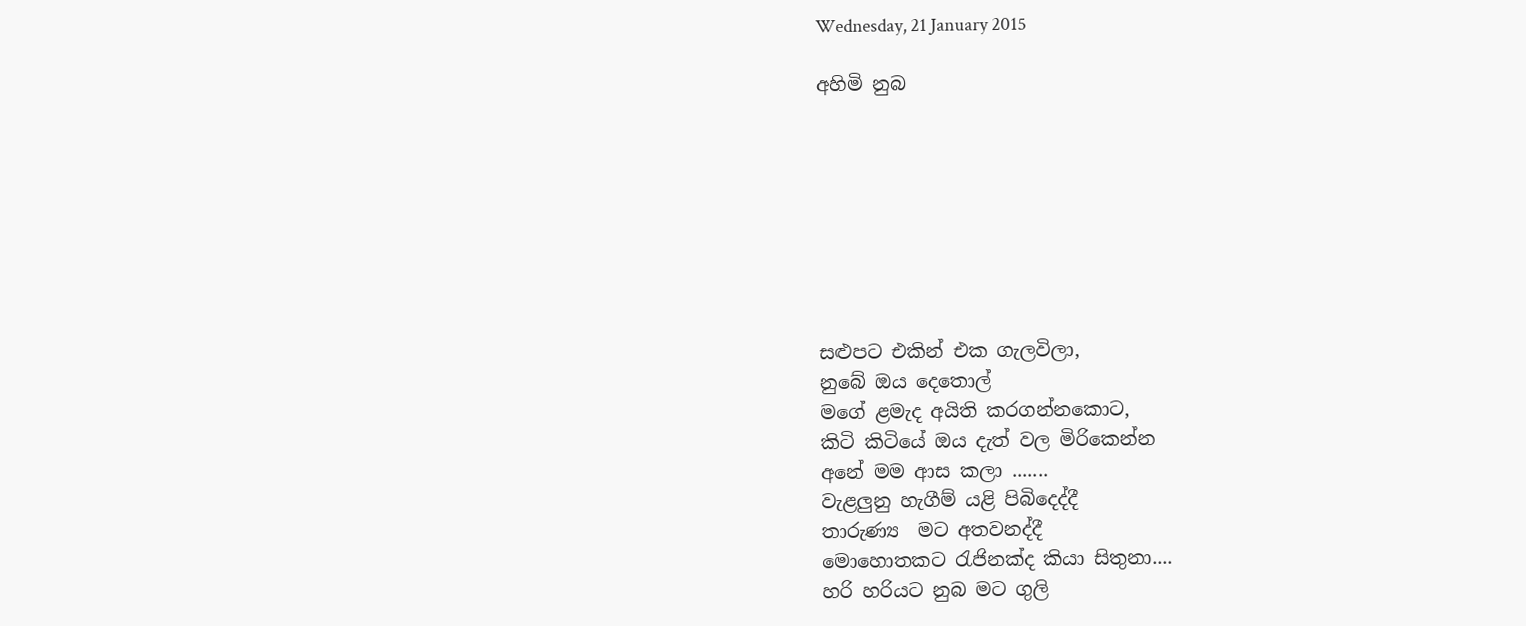Wednesday, 21 January 2015

අහිමි නුබ








සළුපට එකින් එක ගැලවිලා,
නුබේ ඔය දෙතොල්
මගේ ළමැද අයිති කරගන්නකොට,
කිටි කිටියේ ඔය දැත් වල මිරිකෙන්න
අනේ මම ආස කලා .......
වැළලුනු හැගීම් යළි පිබිදෙද්දී
තාරුණ්‍ය  මට අතවනද්දී
මොහොතකට රැජිනක්ද කියා සිතුනා....
හරි හරියට නුබ මට ගුලි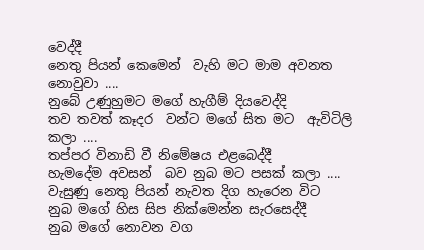වෙද්දී
නෙතු පියන් කෙමෙන්  වැහි මට මාම අවනත නොවුවා ....
නුබේ උණුහුමට මගේ හැගීම් දියවෙද්දි
තව තවත් කෑදර  වන්ට මගේ සිත මට  ඇවිටිලි කලා ....
තප්පර විනාඩි වී නිමේෂය එළබෙද්දී
හැමදේම අවසන්  බව නුබ මට පසක් කලා ....
වැසුණු නෙතු පියන් නැවත දිග හැරෙන විට
නුබ මගේ හිස සිප නික්මෙන්න සැරසෙද්දී
නුබ මගේ නොවන වග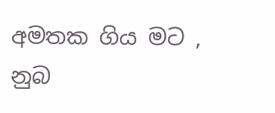අමතක ගිය මට , නුබ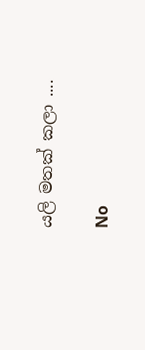යලි මතක් කලා ....

No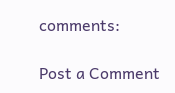comments:

Post a Comment